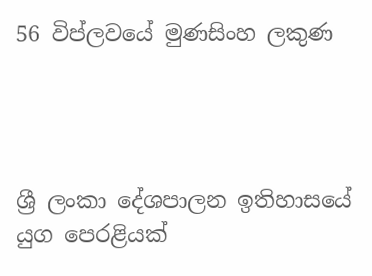56 විප්ලවයේ මුණසිංහ ලකුණ




ශ්‍රී ලංකා දේශපාලන ඉතිහාසයේ යුග පෙරළියක්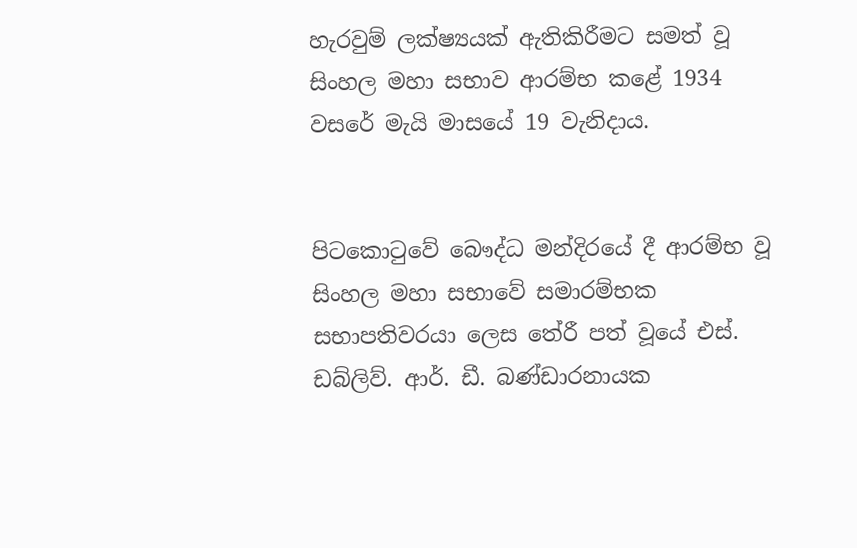හැරවුම් ලක්ෂ්‍යයක් ඇතිකිරීමට සමත් වූ සිංහල මහා සභාව ආරම්භ කළේ 1934 වසරේ මැයි මාසයේ 19 වැනිදාය.


පිටකොටුවේ බෞද්ධ මන්දිරයේ දී ආරම්භ වූ සිංහල මහා සභාවේ සමාරම්භක සභාපතිවරයා ලෙස තේරී පත් වූයේ එස්. ඩබ්ලිව්. ආර්. ඩී. බණ්ඩාරනායක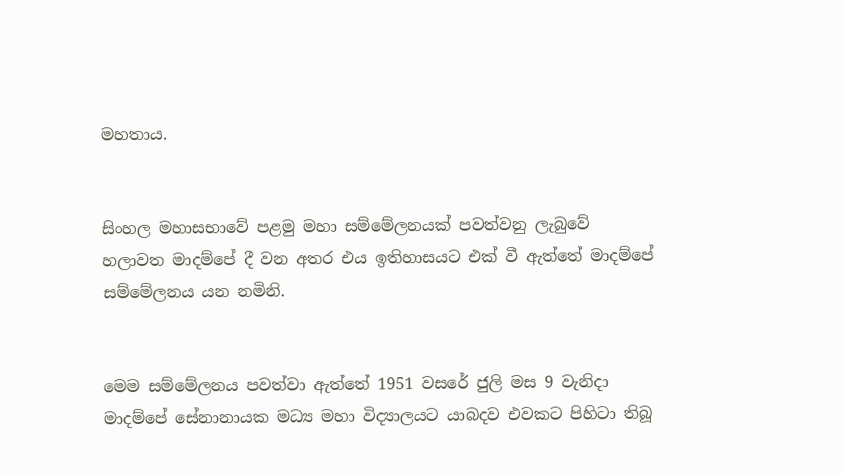මහතාය.


සිංහල මහාසභාවේ පළමු මහා සම්මේලනයක් පවත්වනු ලැබුවේ හලාවත මාදම්පේ දී වන අතර එය ඉතිහාසයට එක් වී ඇත්තේ මාදම්පේ සම්මේලනය යන නමිනි.


මෙම සම්මේලනය පවත්වා ඇත්තේ 1951 වසරේ ජුලි මස 9 වැනිදා මාදම්පේ සේනානායක මධ්‍ය මහා විද්‍යාලයට යාබදව එවකට පිහිටා තිබූ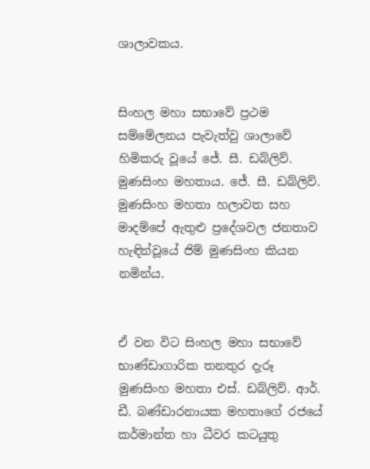ශාලාවකය.


සිංහල මහා සභාවේ ප්‍රථම සම්මේලනය පැවැත්වු ශාලාවේ හිමිකරු වූයේ ජේ. සී. ඩබ්ලිව්. මුණසිංහ මහතාය. ජේ. සී. ඩබ්ලිව්. මුණසිංහ මහතා හලාවත සහ මාදම්පේ ඇතුළු ප්‍රදේශවල ජනතාව හැඳින්වූයේ ජිම් මුණසිංහ කියන නමින්ය.


ඒ වන විට සිංහල මහා සභාවේ භාණ්ඩාගාරික තනතුර දැරූ මුණසිංහ මහතා එස්. ඩබ්ලිව්. ආර්. ඩී. බණ්ඩාරනායක මහතාගේ රජයේ කර්මාන්ත හා ධීවර කටයුතු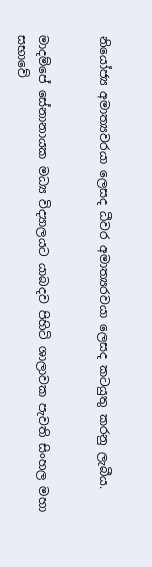නියෝජ්‍ය අමාත්‍යවරයා ලෙසද ධීවර අමාත්‍යරවයා ලෙසද කටයුතු කරනු ලැබීය.


මාදම්පේ සේනානායක මධ්‍ය විද්‍යාලයට යාබදව පිහිටි ශාලාවක පැවති සිංහල මහා සභාවේ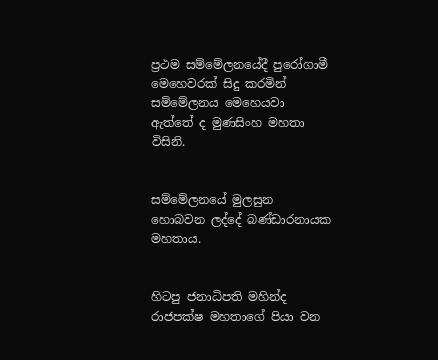ප්‍රථම සම්මේලනයේදී පුරෝගාමී මෙහෙවරක් සිදු කරමින් සම්මේලනය මෙහෙයවා ඇත්තේ ද මුණසිංහ මහතා විසිනි.


සම්මේලනයේ මුලසුන හොබවන ලද්දේ බණ්ඩාරනායක මහතාය.


හිටපු ජනාධිපති මහින්ද රාජපක්ෂ මහතාගේ පියා වන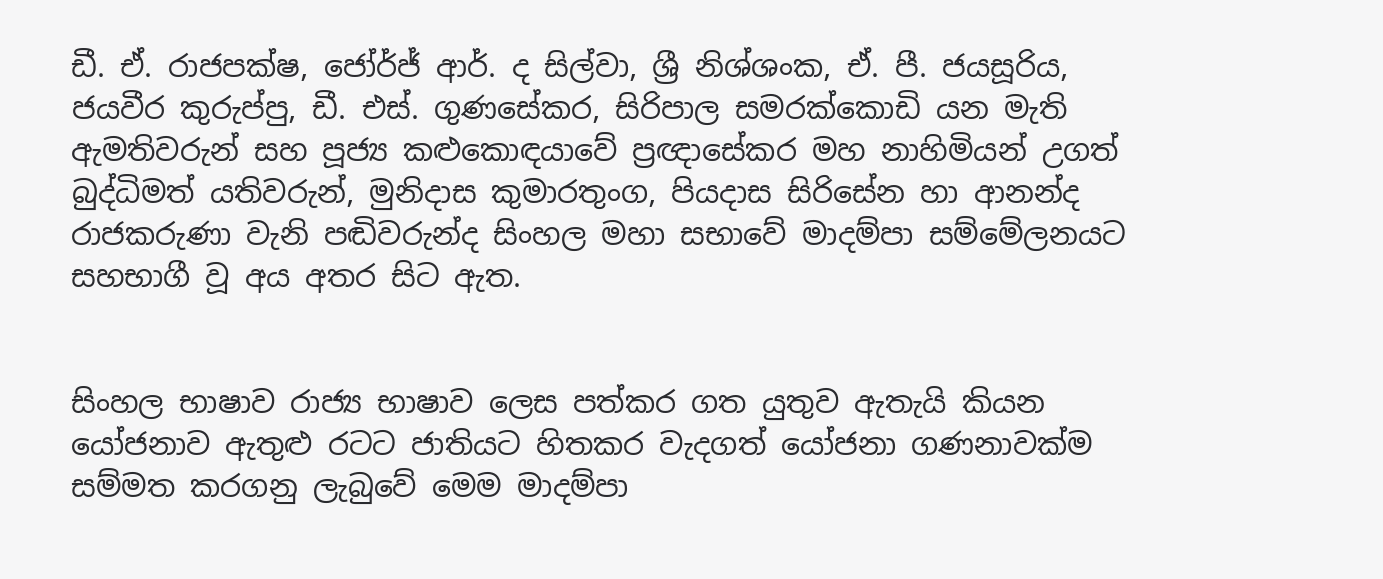ඩී. ඒ. රාජපක්ෂ, ජෝර්ජ් ආර්. ද සිල්වා, ශ්‍රී නිශ්ශංක, ඒ. පී. ජයසූරිය, ජයවීර කුරුප්පු, ඩී. එස්. ගුණසේකර, සිරිපාල සමරක්කොඩි යන මැති ඇමතිවරුන් සහ පූජ්‍ය කළුකොඳයාවේ ප්‍රඥාසේකර මහ නාහිමියන් උගත් බුද්ධිමත් යතිවරුන්, මුනිදාස කුමාරතුංග, පියදාස සිරිසේන හා ආනන්ද රාජකරුණා වැනි පඬිවරුන්ද සිංහල මහා සභාවේ මාදම්පා සම්මේලනයට සහභාගී වූ අය අතර සිට ඇත.


සිංහල භාෂාව රාජ්‍ය භාෂාව ලෙස පත්කර ගත යුතුව ඇතැයි කියන යෝජනාව ඇතුළු රටට ජාතියට හිතකර වැදගත් යෝජනා ගණනාවක්ම සම්මත කරගනු ලැබුවේ මෙම මාදම්පා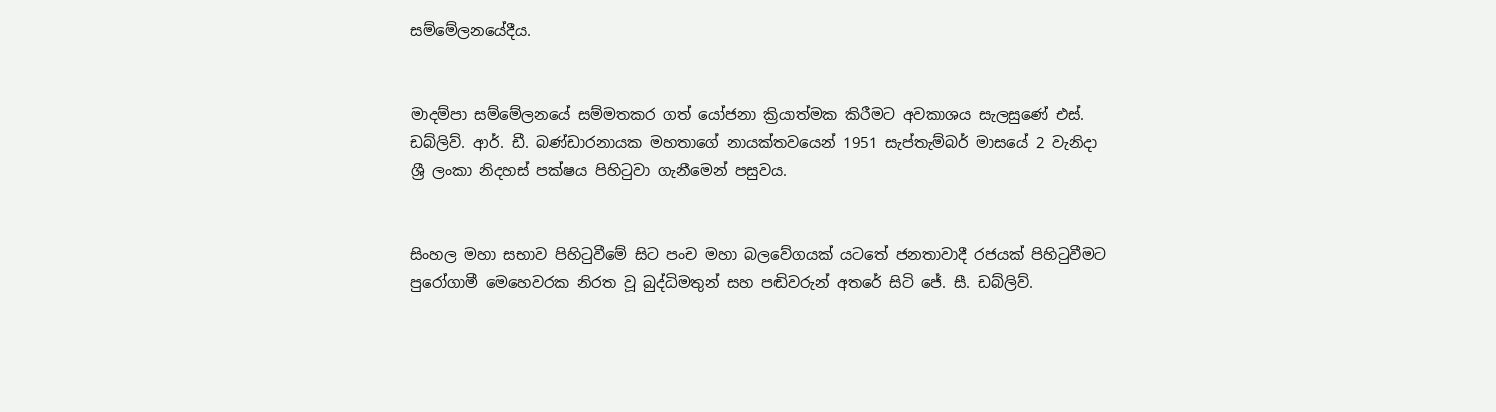සම්මේලනයේදීය.


මාදම්පා සම්මේලනයේ සම්මතකර ගත් යෝජනා ක්‍රියාත්මක කිරීමට අවකාශය සැලසුණේ එස්. ඩබ්ලිව්. ආර්. ඩී. බණ්ඩාරනායක මහතාගේ නායක්තවයෙන් 1951 සැප්තැම්බර් මාසයේ 2 වැනිදා ශ්‍රී ලංකා නිදහස් පක්ෂය පිහිටුවා ගැනීමෙන් පසුවය.


සිංහල මහා සභාව පිහිටුවීමේ සිට පංච මහා බලවේගයක් යටතේ ජනතාවාදී රජයක් පිහිටුවීමට පුරෝගාමී මෙහෙවරක නිරත වූ බුද්ධිමතුන් සහ පඬිවරුන් අතරේ සිටි ජේ. සී. ඩබ්ලිව්.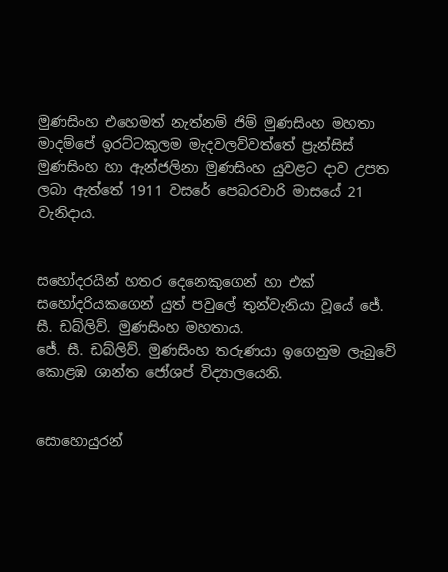මුණසිංහ එහෙමත් නැත්නම් ජිම් මුණසිංහ මහතා මාදම්පේ ඉරට්ටකුලම මැදවලව්වත්තේ ප්‍රැන්සිස් මුණසිංහ හා ඇන්ජලිනා මුණසිංහ යුවළට දාව උපත ලබා ඇත්තේ 1911 වසරේ පෙබරවාරි මාසයේ 21 වැනිදාය.


සහෝදරයින් හතර දෙනෙකුගෙන් හා එක් සහෝදරියකගෙන් යුත් පවුලේ තුන්වැනියා වූයේ ජේ. සී. ඩබ්ලිව්. මුණසිංහ මහතාය.
ජේ. සී. ඩබ්ලිව්. මුණසිංහ තරුණයා ඉගෙනුම ලැබුවේ කොළඹ ශාන්ත ජෝශප් විද්‍යාලයෙනි.


සොහොයුරන්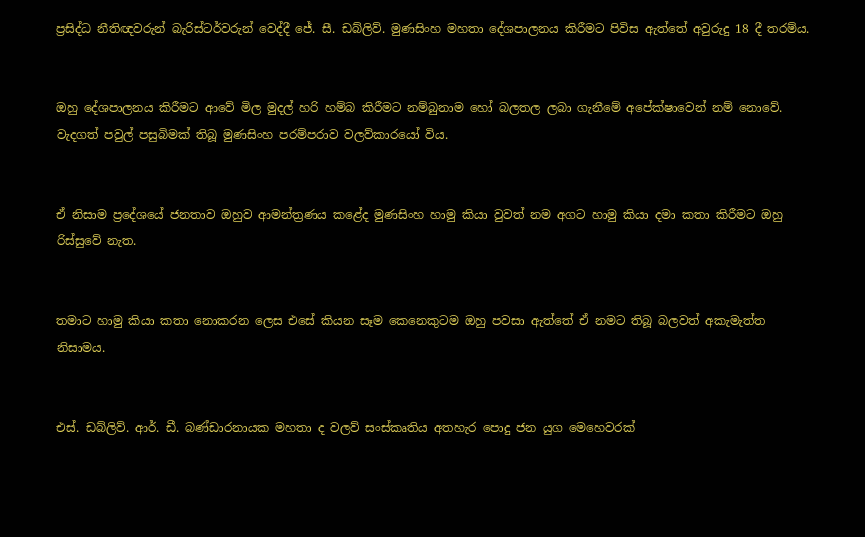ප්‍රසිද්ධ නීතිඥවරුන් බැරිස්ටර්වරුන් වෙද්දී ජේ. සී. ඩබ්ලිව්. මුණසිංහ මහතා දේශපාලනය කිරීමට පිවිස ඇත්තේ අවුරුදු 18 දී තරම්ය.


ඔහු දේශපාලනය කිරීමට ආවේ මිල මුදල් හරි හම්බ කිරීමට නම්බුනාම හෝ බලතල ලබා ගැනීමේ අපේක්ෂාවෙන් නම් නොවේ. වැදගත් පවුල් පසුබිමක් තිබූ මුණසිංහ පරම්පරාව වලව්කාරයෝ විය.


ඒ නිසාම ප්‍රදේශයේ ජනතාව ඔහුව ආමන්ත්‍රණය කළේද මුණසිංහ හාමු කියා වුවත් නම අගට හාමු කියා දමා කතා කිරීමට ඔහු රිස්සුවේ නැත.


තමාට හාමු කියා කතා නොකරන ලෙස එසේ කියන සෑම කෙනෙකුටම ඔහු පවසා ඇත්තේ ඒ නමට තිබූ බලවත් අකැමැත්ත නිසාමය.


එස්. ඩබ්ලිව්. ආර්. ඩී. බණ්ඩාරනායක මහතා ද වලව් සංස්කෘතිය අතහැර පොදු ජන යුග මෙහෙවරක්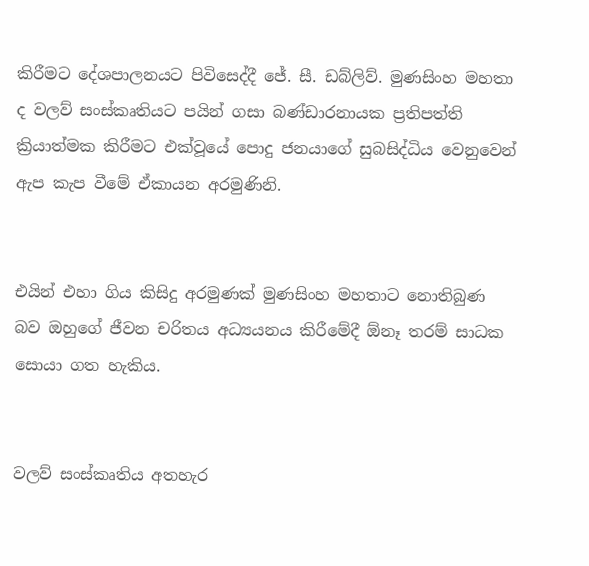කිරීමට දේශපාලනයට පිවිසෙද්දී ජේ. සී. ඩබ්ලිව්. මුණසිංහ මහතා ද වලව් සංස්කෘතියට පයින් ගසා බණ්ඩාරනායක ප්‍රතිපත්ති ක්‍රියාත්මක කිරීමට එක්වූයේ පොදු ජනයාගේ සුබසිද්ධිය වෙනුවෙන් ඇප කැප වීමේ ඒකායන අරමුණිනි.


එයින් එහා ගිය කිසිදු අරමුණක් මුණසිංහ මහතාට නොතිබුණ බව ඔහුගේ ජීවන චරිතය අධ්‍යයනය කිරීමේදී ඕනෑ තරම් සාධක සොයා ගත හැකිය.


වලව් සංස්කෘතිය අතහැර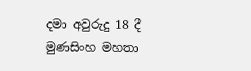දමා අවුරුදු 18 දී මුණසිංහ මහතා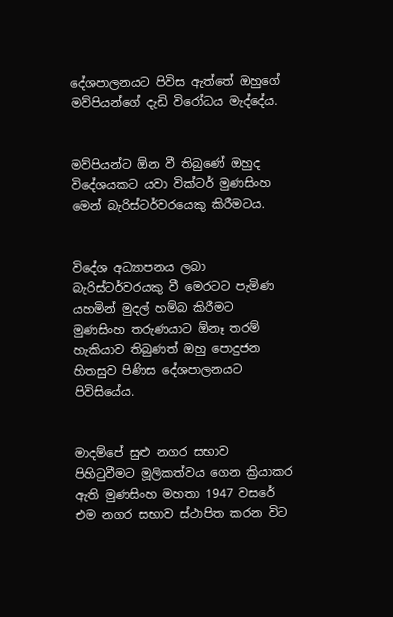දේශපාලනයට පිවිස ඇත්තේ ඔහුගේ මව්පියන්ගේ දැඩි විරෝධය මැද්දේය.


මව්පියන්ට ඕන වී තිබුණේ ඔහුද විදේශයකට යවා වික්ටර් මුණසිංහ මෙන් බැරිස්ටර්වරයෙකු කිරීමටය.


විදේශ අධ්‍යාපනය ලබා බැරිස්ටර්වරයකු වී මෙරටට පැමිණ යහමින් මුදල් හම්බ කිරීමට මුණසිංහ තරුණයාට ඕනෑ තරම් හැකියාව තිබුණත් ඔහු පොදුජන හිතසුව පිණිස දේශපාලනයට පිවිසියේය.


මාදම්පේ සුළු නගර සභාව පිහිටුවීමට මූලිකත්වය ගෙන ක්‍රියාකර ඇති මුණසිංහ මහතා 1947 වසරේ එම නගර සභාව ස්ථාපිත කරන විට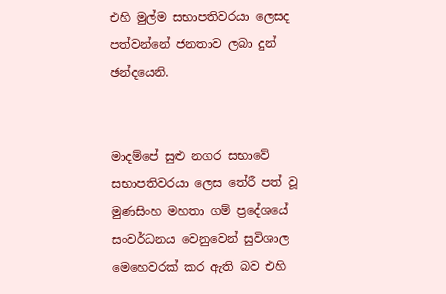එහි මුල්ම සභාපතිවරයා ලෙසද පත්වන්නේ ජනතාව ලබා දුන් ඡන්දයෙනි.


මාදම්පේ සුළු නගර සභාවේ සභාපතිවරයා ලෙස තේරී පත් වූ මුණසිංහ මහතා ගම් ප්‍රදේශයේ සංවර්ධනය වෙනුවෙන් සුවිශාල මෙහෙවරක් කර ඇති බව එහි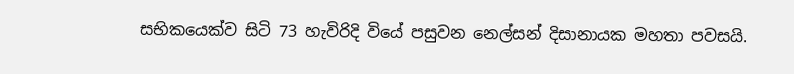සභිකයෙක්ව සිටි 73 හැවිරිදි වියේ පසුවන නෙල්සන් දිසානායක මහතා පවසයි.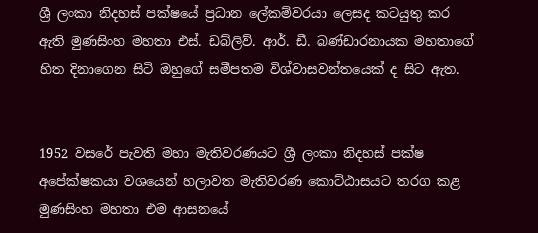ශ්‍රී ලංකා නිදහස් පක්ෂයේ ප්‍රධාන ලේකම්වරයා ලෙසද කටයුතු කර ඇති මුණසිංහ මහතා එස්. ඩබ්ලිව්. ආර්. ඩී. බණ්ඩාරනායක මහතාගේ හිත දිනාගෙන සිටි ඔහුගේ සමීපතම විශ්වාසවන්තයෙක් ද සිට ඇත.


1952 වසරේ පැවති මහා මැතිවරණයට ශ්‍රී ලංකා නිදහස් පක්ෂ අපේක්ෂකයා වශයෙන් හලාවත මැතිවරණ කොට්ඨාසයට තරග කළ මුණසිංහ මහතා එම ආසනයේ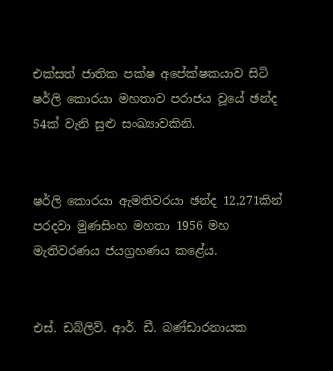එක්සත් ජාතික පක්ෂ අපේක්ෂකයාව සිටි ෂර්ලි කොරයා මහතාව පරාජය වූයේ ඡන්ද 54ක් වැනි සුළු සංඛ්‍යාවකිනි.


ෂර්ලි කොරයා ඇමතිවරයා ඡන්ද 12,271කින් පරදවා මුණසිංහ මහතා 1956 මහ මැතිවරණය ජයග්‍රහණය කළේය.


එස්. ඩබ්ලිව්. ආර්. ඩී. බණ්ඩාරනායක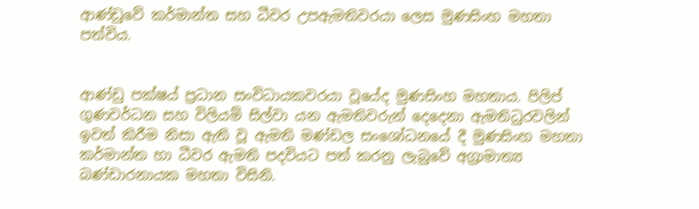ආණ්ඩුවේ කර්මාන්ත සහ ධීවර උපඇමතිවරයා ලෙස මුණසිංහ මහතා පත්විය.


ආණ්ඩු පක්ෂය් ප්‍රධාන සංවිධායකවරයා වූයේද මුණසිංහ මහතාය. පිලිප් ගුණවර්ධන සහ විලියම් සිල්වා යන ඇමතිවරුන් දෙදෙනා ඇමතිධුරවලින් ඉවත් කිරීම නිසා ඇති වූ ඇමති මණ්ඩල සංශෝධනයේ දී මුණසිංහ මහතා කර්මාන්ත හා ධීවර ඇමති පදවියට පත් කරනු ලැබුවේ අග්‍රාමාත්‍ය බණ්ඩාරනායක මහතා විසිනි.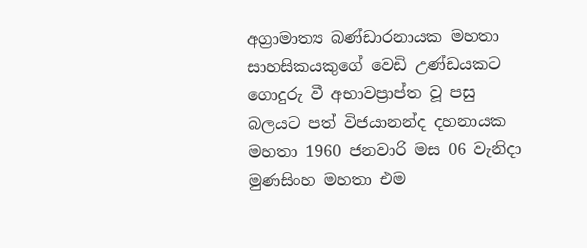අග්‍රාමාත්‍ය බණ්ඩාරනායක මහතා සාහසිකයකුගේ වෙඩි උණ්ඩයකට ගොදුරු වී අභාවප්‍රාප්ත වූ පසු බලයට පත් විජයානන්ද දහනායක මහතා 1960 ජනවාරි මස 06 වැනිදා මුණසිංහ මහතා එම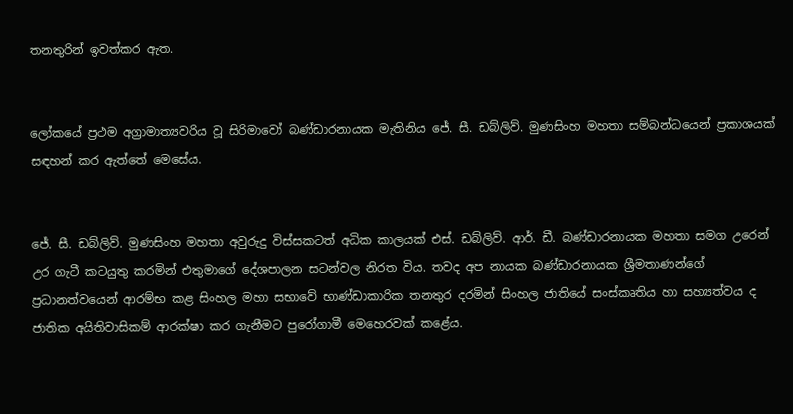තනතුරින් ඉවත්කර ඇත.


ලෝකයේ ප්‍රථම අග්‍රාමාත්‍යවරිය වූ සිරිමාවෝ බණ්ඩාරනායක මැතිනිය ජේ. සී. ඩබ්ලිව්. මුණසිංහ මහතා සම්බන්ධයෙන් ප්‍රකාශයක් සඳහන් කර ඇත්තේ මෙසේය.


ජේ. සී. ඩබ්ලිව්. මුණසිංහ මහතා අවුරුදු විස්සකටත් අධික කාලයක් එස්. ඩබ්ලිව්. ආර්. ඩී. බණ්ඩාරනායක මහතා සමග උරෙන් උර ගැටී කටයුතු කරමින් එතුමාගේ දේශපාලන සටන්වල නිරත විය. තවද අප නායක බණ්ඩාරනායක ශ්‍රීමතාණන්ගේ ප්‍රධානත්වයෙන් ආරම්භ කළ සිංහල මහා සභාවේ භාණ්ඩාකාරික තනතුර දරමින් සිංහල ජාතියේ සංස්කෘතිය හා සහ්‍යත්වය ද ජාතික අයිතිවාසිකම් ආරක්ෂා කර ගැනීමට පුරෝගාමී මෙහෙරවක් කළේය.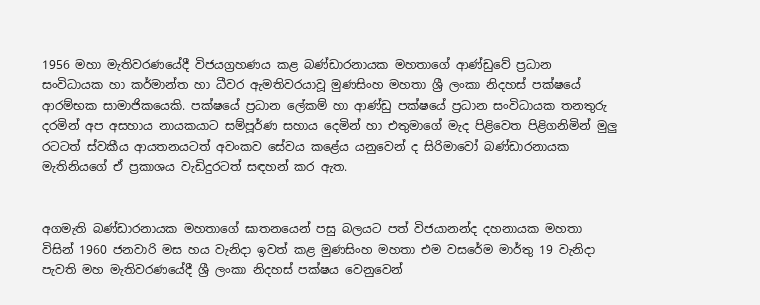1956 මහා මැතිවරණයේදී විජයග්‍රහණය කළ බණ්ඩාරනායක මහතාගේ ආණ්ඩුවේ ප්‍රධාන සංවිධායක හා කර්මාන්ත හා ධීවර ඇමතිවරයාවූ මුණසිංහ මහතා ශ්‍රී ලංකා නිදහස් පක්ෂයේ ආරම්භක සාමාජිකයෙකි. පක්ෂයේ ප්‍රධාන ලේකම් හා ආණ්ඩු පක්ෂයේ ප්‍රධාන සංවිධායක තනතුරු දරමින් අප අසහාය නායකයාට සම්පූර්ණ සහාය දෙමින් හා එතුමාගේ මැද පිළිවෙත පිළිගනිමින් මුලු රටටත් ස්වකීය ආයතනයටත් අවංකව සේවය කළේය යනුවෙන් ද සිරිමාවෝ බණ්ඩාරනායක මැතිනියගේ ඒ ප්‍රකාශය වැඩිදුරටත් සඳහන් කර ඇත.


අගමැති බණ්ඩාරනායක මහතාගේ ඝාතනයෙන් පසු බලයට පත් විජයානන්ද දහනායක මහතා විසින් 1960 ජනවාරි මස හය වැනිදා ඉවත් කළ මුණසිංහ මහතා එම වසරේම මාර්තු 19 වැනිදා පැවති මහ මැතිවරණයේදී ශ්‍රී ලංකා නිදහස් පක්ෂය වෙනුවෙන්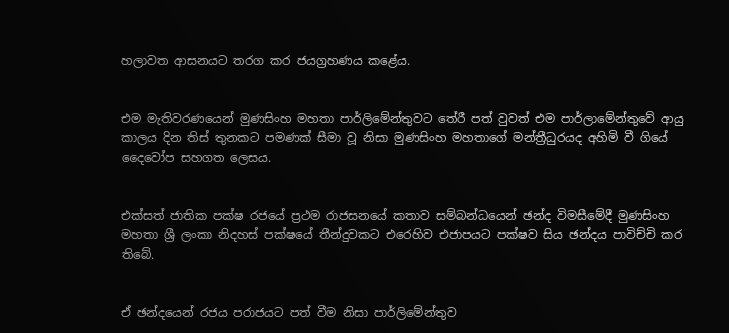හලාවත ආසනයට තරග කර ජයග්‍රහණය කළේය.


එම මැතිවරණයෙන් මුණසිංහ මහතා පාර්ලිමේන්තුවට තේරී පත් වුවත් එම පාර්ලාමේන්තුවේ ආයු කාලය දින තිස් තුනකට පමණක් සීමා වූ නිසා මුණසිංහ මහතාගේ මන්ත්‍රීධුරයද අහිමි වී ගියේ දෛවෝප සහගත ලෙසය.


එක්සත් ජාතික පක්ෂ රජයේ ප්‍රථම රාජසනයේ කතාව සම්බන්ධයෙන් ඡන්ද විමසීමේදී මුණසිංහ මහතා ශ්‍රී ලංකා නිදහස් පක්ෂයේ තීන්දුවකට එරෙහිව එජාපයට පක්ෂව සිය ඡන්දය පාවිච්චි කර තිබේ.


ඒ ඡන්දයෙන් රජය පරාජයට පත් වීම නිසා පාර්ලිමේන්තුව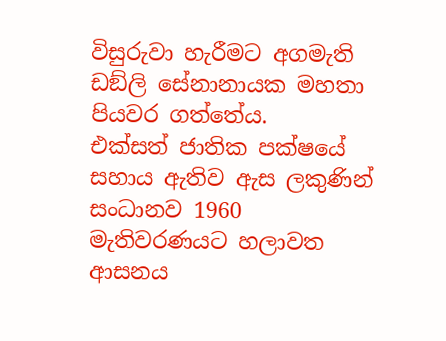විසුරුවා හැරීමට අගමැති ඩඞ්ලි සේනානායක මහතා පියවර ගත්තේය.
එක්සත් ජාතික පක්ෂයේ සහාය ඇතිව ඇස ලකුණින් සංධානව 1960 මැතිවරණයට හලාවත ආසනය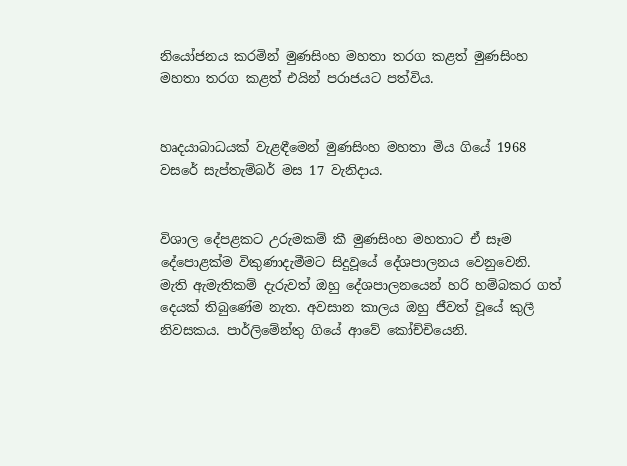නියෝජනය කරමින් මුණසිංහ මහතා තරග කළත් මුණසිංහ මහතා තරග කළත් එයින් පරාජයට පත්විය.


හෘදයාබාධයක් වැළඳීමෙන් මුණසිංහ මහතා මිය ගියේ 1968 වසරේ සැප්තැම්බර් මස 17 වැනිදාය.


විශාල දේපළකට උරුමකම් කී මුණසිංහ මහතාට ඒ සෑම දේපොළක්ම විකුණාදැමීමට සිදුවූයේ දේශපාලනය වෙනුවෙනි.
මැති ඇමැතිකම් දැරුවත් ඔහු දේශපාලනයෙන් හරි හම්බකර ගත් දෙයක් තිබුණේම නැත. අවසාන කාලය ඔහු ජීවත් වූයේ කුලී නිවසකය. පාර්ලිමේන්තු ගියේ ආවේ කෝච්චියෙනි.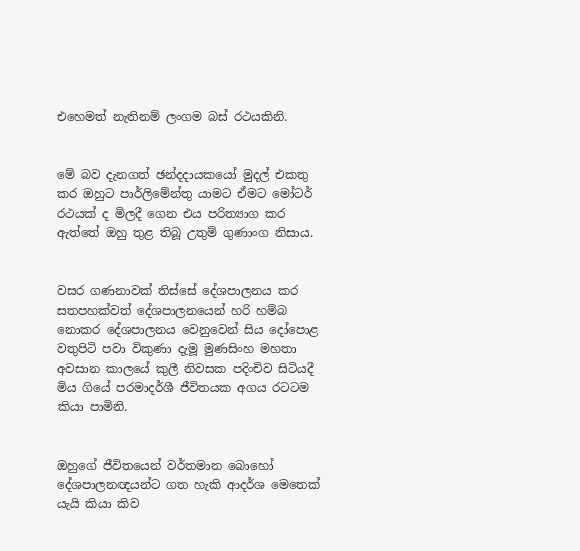එහෙමත් නැතිනම් ලංගම බස් රථයකිනි.


මේ බව දැනගත් ඡන්දදායකයෝ මුදල් එකතු කර ඔහුට පාර්ලිමේන්තු යාමට ඒමට මෝටර් රථයක් ද මිලදී ගෙන එය පරිත්‍යාග කර ඇත්තේ ඔහු තුළ තිබූ උතුම් ගුණාංග නිසාය.


වසර ගණනාවක් තිස්සේ දේශපාලනය කර සතපහක්වත් දේශපාලනයෙන් හරි හම්බ නොකර දේශපාලනය වෙනුවෙන් සිය දෝපොළ වතුපිටි පවා විකුණා දැමූ මුණසිංහ මහතා අවසාන කාලයේ කුලී නිවසක පදිංචිව සිටියදී මිය ගියේ පරමාදර්ශී ජීවිතයක අගය රටටම කියා පාමිනි.


ඔහුගේ ජීවිතයෙන් වර්තමාන බොහෝ දේශපාලනඥයන්ට ගත හැකි ආදර්ශ මෙතෙක් යැයි කියා කිව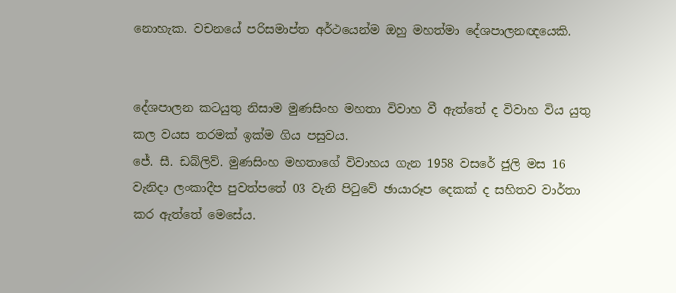නොහැක. වචනයේ පරිසමාප්ත අර්ථයෙන්ම ඔහු මහත්මා දේශපාලනඥයෙකි.


දේශපාලන කටයුතු නිසාම මුණසිංහ මහතා විවාහ වී ඇත්තේ ද විවාහ විය යුතු කල වයස තරමක් ඉක්ම ගිය පසුවය.
ජේ. සී. ඩබ්ලිව්. මුණසිංහ මහතාගේ විවාහය ගැන 1958 වසරේ ජුලි මස 16 වැනිදා ලංකාදීප පුවත්පතේ 03 වැනි පිටුවේ ඡායාරූප දෙකක් ද සහිතව වාර්තා කර ඇත්තේ මෙසේය.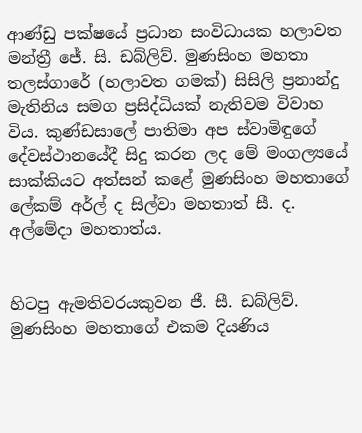ආණ්ඩු පක්ෂයේ ප්‍රධාන සංවිධායක හලාවත මන්ත්‍රී ජේ. සි. ඩබ්ලිව්. මුණසිංහ මහතා තලස්ගාරේ (හලාවත ගමක්) සිසිලි ප්‍රනාන්දු මැතිනිය සමග ප්‍රසිද්ධියක් නැතිවම විවාහ විය. කුණ්ඩසාලේ පාතිමා අප ස්වාමිඳුගේ දේවස්ථානයේදී සිදු කරන ලද මේ මංගල්‍යයේ සාක්කියට අත්සන් කළේ මුණසිංහ මහතාගේ ලේකම් අර්ල් ද සිල්වා මහතාත් සී. ද. අල්මේදා මහතාත්ය.


හිටපු ඇමතිවරයකුවන ජී. සී. ඩබ්ලිව්. මුණසිංහ මහතාගේ එකම දියණිය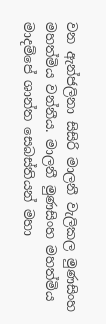වන ඇන්ජලිනා සිසිරි මාලනී වැලිකල මුණසිංහ මහත්මිය වන්නීය. මාලනී මුණසිංහ මහත්මිය මාදම්පේ ශාන්ත සෙබස්තියන් මහා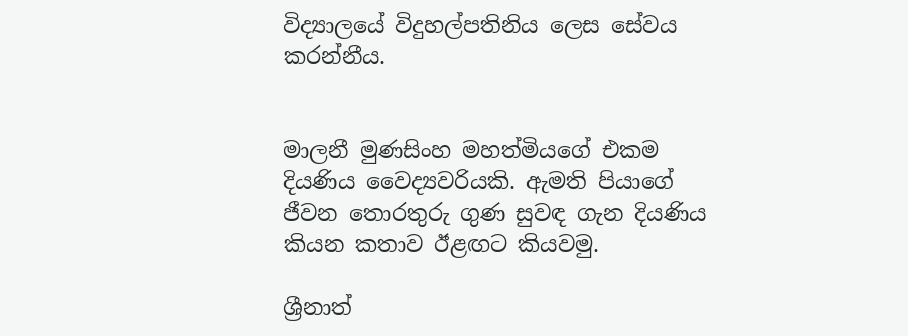විද්‍යාලයේ විදුහල්පතිනිය ලෙස සේවය කරන්නීය.


මාලනී මුණසිංහ මහත්මියගේ එකම දියණිය වෛද්‍යවරියකි. ඇමති පියාගේ ජීවන තොරතුරු ගුණ සුවඳ ගැන දියණිය කියන කතාව ඊළඟට කියවමු.

ශ්‍රීනාත්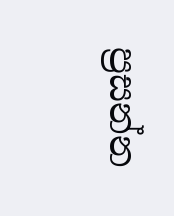ප්‍රසන්න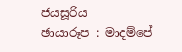ජයසූරිය
ඡායාරූප : මාදම්පේ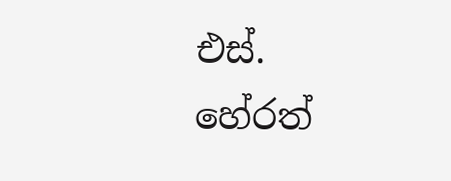එස්. හේරත්